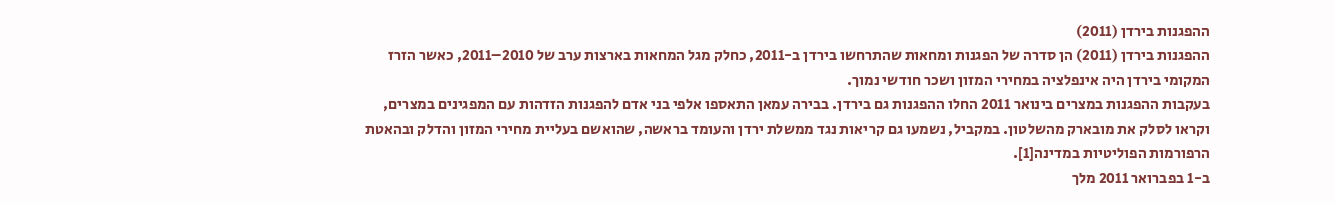ההפגנות בירדן (2011)
ההפגנות בירדן (2011) הן סדרה של הפגנות ומחאות שהתרחשו בירדן ב-2011, כחלק מגל המחאות בארצות ערב של 2010–2011, כאשר הזרז המקומי בירדן היה אינפלציה במחירי המזון ושכר חודשי נמוך.
בעקבות ההפגנות במצרים בינואר 2011 החלו ההפגנות גם בירדן. בבירה עמאן התאספו אלפי בני אדם להפגנות הזדהות עם המפגינים במצרים, וקראו לסלק את מובארק מהשלטון. במקביל, נשמעו גם קריאות נגד ממשלת ירדן והעומד בראשה, שהואשם בעליית מחירי המזון והדלק ובהאטת הרפורמות הפוליטיות במדינה[1].
ב-1 בפברואר 2011 מלך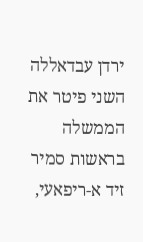ירדן עבדאללה השני פיטר את הממשלה בראשות סמיר זיד א-ריפאעי,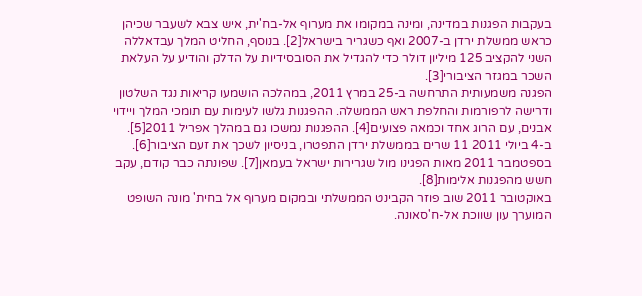בעקבות הפגנות במדינה, ומינה במקומו את מערוף אל-בח'ית, איש צבא לשעבר שכיהן כראש ממשלת ירדן ב-2007 ואף כשגריר בישראל[2]. בנוסף, החליט המלך עבדאללה השני להקציב 125 מיליון דולר כדי להגדיל את הסובסידיות על הדלק והודיע על העלאת השכר במגזר הציבורי[3].
הפגנה משמעותית התרחשה ב-25 במרץ 2011, במהלכה הושמעו קריאות נגד השלטון ודרישה לרפורמות והחלפת ראש הממשלה. ההפגנות גלשו לעימות עם תומכי המלך ויידוי אבנים, עם הרוג אחד וכמאה פצועים[4]. ההפגנות נמשכו גם במהלך אפריל 2011[5].
ב-4 ביולי 2011 11 שרים בממשלת ירדן התפטרו, בניסיון לשכך את זעם הציבור[6].
בספטמבר 2011 מאות הפגינו מול שגרירות ישראל בעמאן[7]. שפונתה כבר קודם, עקב חשש מהפגנות אלימות[8].
באוקטובר 2011 שוב פוזר הקבינט הממשלתי ובמקום מערוף אל בחית' מונה השופט המוערך עון שווכת אל-ח'סאונה.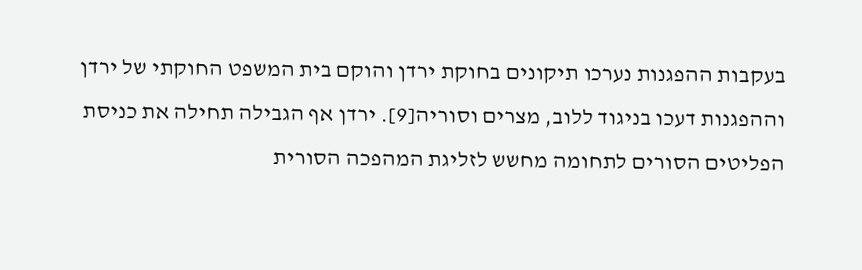בעקבות ההפגנות נערכו תיקונים בחוקת ירדן והוקם בית המשפט החוקתי של ירדן וההפגנות דעכו בניגוד ללוב, מצרים וסוריה[9]. ירדן אף הגבילה תחילה את כניסת הפליטים הסורים לתחומה מחשש לזליגת המהפכה הסורית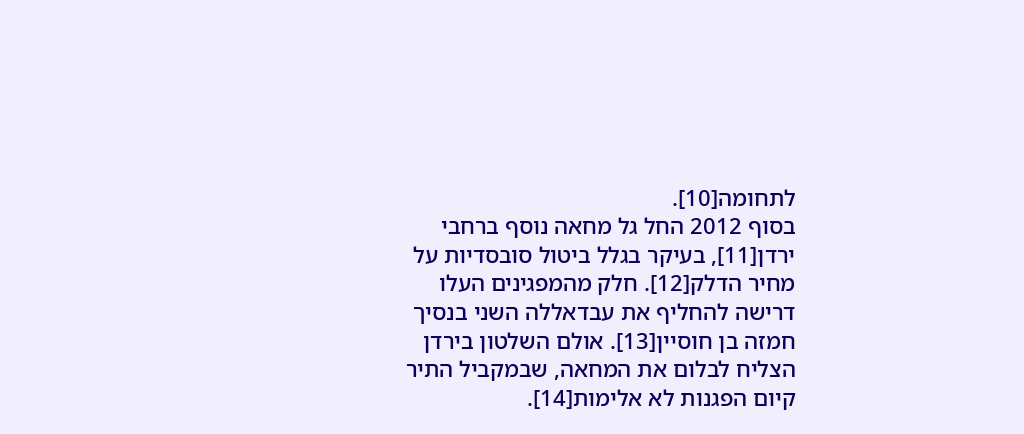לתחומה[10].
בסוף 2012 החל גל מחאה נוסף ברחבי ירדן[11], בעיקר בגלל ביטול סובסדיות על מחיר הדלק[12]. חלק מהמפגינים העלו דרישה להחליף את עבדאללה השני בנסיך חמזה בן חוסיין[13]. אולם השלטון בירדן הצליח לבלום את המחאה, שבמקביל התיר קיום הפגנות לא אלימות[14].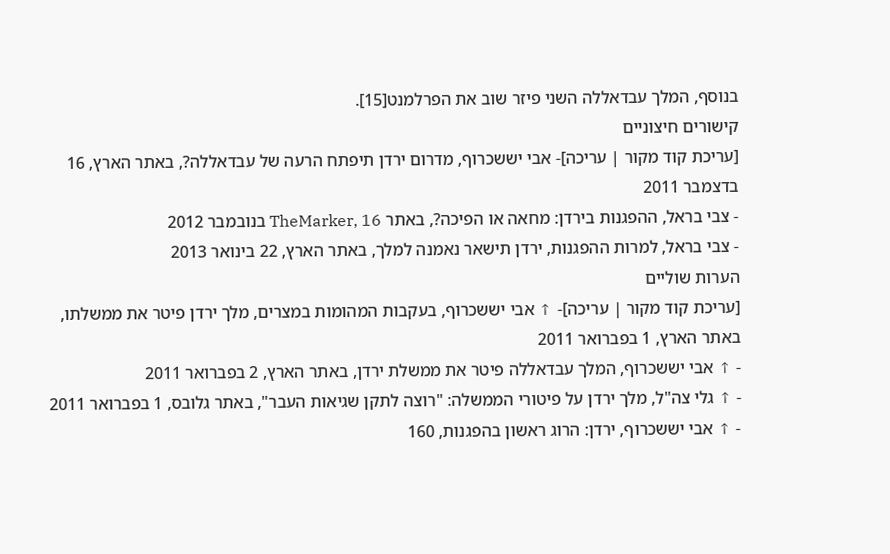בנוסף, המלך עבדאללה השני פיזר שוב את הפרלמנט[15].
קישורים חיצוניים
[עריכת קוד מקור | עריכה]- אבי יששכרוף, מדרום ירדן תיפתח הרעה של עבדאללה?, באתר הארץ, 16 בדצמבר 2011
- צבי בראל, ההפגנות בירדן: מחאה או הפיכה?, באתר TheMarker, 16 בנובמבר 2012
- צבי בראל, למרות ההפגנות, ירדן תישאר נאמנה למלך, באתר הארץ, 22 בינואר 2013
הערות שוליים
[עריכת קוד מקור | עריכה]- ↑ אבי יששכרוף, בעקבות המהומות במצרים, מלך ירדן פיטר את ממשלתו, באתר הארץ, 1 בפברואר 2011
- ↑ אבי יששכרוף, המלך עבדאללה פיטר את ממשלת ירדן, באתר הארץ, 2 בפברואר 2011
- ↑ גלי צה"ל, מלך ירדן על פיטורי הממשלה: "רוצה לתקן שגיאות העבר", באתר גלובס, 1 בפברואר 2011
- ↑ אבי יששכרוף, ירדן: הרוג ראשון בהפגנות, 160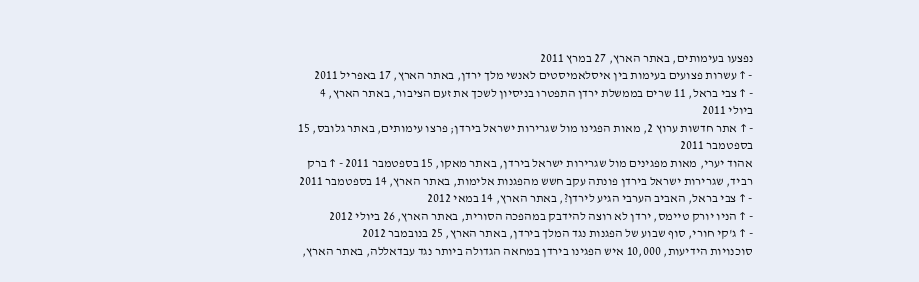נפצעו בעימותים, באתר הארץ, 27 במרץ 2011
- ↑ עשרות פצועים בעימות בין איסלאמיסטים לאנשי מלך ירדן, באתר הארץ, 17 באפריל 2011
- ↑ צבי בראל, 11 שרים בממשלת ירדן התפטרו בניסיון לשכך את זעם הציבור, באתר הארץ, 4 ביולי 2011
- ↑ אתר חדשות ערוץ 2, מאות הפגינו מול שגרירות ישראל בירדן; פרצו עימותים, באתר גלובס, 15 בספטמבר 2011
אהוד יערי, מאות מפגינים מול שגרירות ישראל בירדן, באתר מאקו, 15 בספטמבר 2011 - ↑ ברק רביד, שגרירות ישראל בירדן פונתה עקב חשש מהפגנות אלימות, באתר הארץ, 14 בספטמבר 2011
- ↑ צבי בראל, האביב הערבי הגיע לירדן?, באתר הארץ, 14 במאי 2012
- ↑ הניו יורק טיימס, ירדן לא רוצה להידבק במהפכה הסורית, באתר הארץ, 26 ביולי 2012
- ↑ ג'קי חורי, סוף שבוע של הפגנות נגד המלך בירדן, באתר הארץ, 25 בנובמבר 2012
סוכנויות הידיעות, 10,000 איש הפגינו בירדן במחאה הגדולה ביותר נגד עבדאללה, באתר הארץ,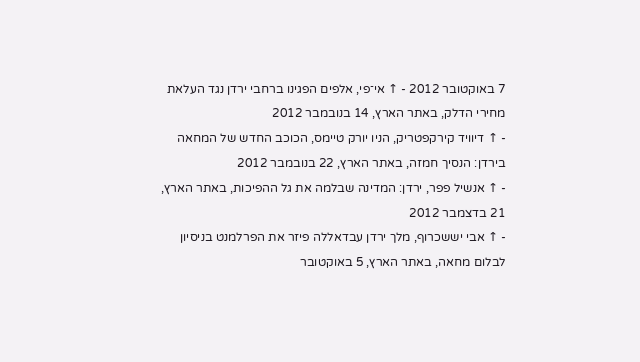7 באוקטובר 2012 - ↑ אי־פי, אלפים הפגינו ברחבי ירדן נגד העלאת מחירי הדלק, באתר הארץ, 14 בנובמבר 2012
- ↑ דיוויד קירקפטריק, הניו יורק טיימס, הכוכב החדש של המחאה בירדן: הנסיך חמזה, באתר הארץ, 22 בנובמבר 2012
- ↑ אנשיל פפר, ירדן: המדינה שבלמה את גל ההפיכות, באתר הארץ, 21 בדצמבר 2012
- ↑ אבי יששכרוף, מלך ירדן עבדאללה פיזר את הפרלמנט בניסיון לבלום מחאה, באתר הארץ, 5 באוקטובר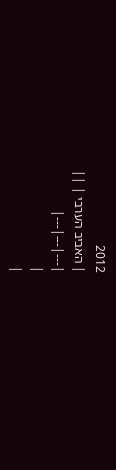2012
| האביב הערבי | ||
|---|---|---|
|
|